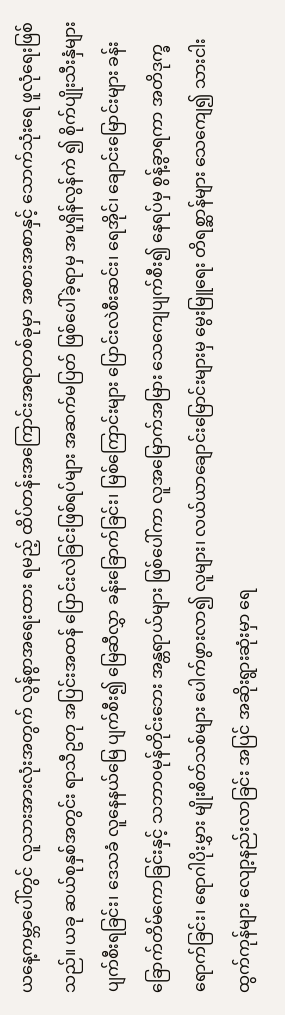ယနေ့ကမ္ဘာပေါ်တွင် လူသားအားလုံးအတွက် လွန်စွာအရေးထား ရမည့် ထိပ်တန်းအကြောင်းအရာတစ်ခုမှာ အစားအစာနှင့် သောက်သုံးရေ ဖူလုံရေးဖြစ်သည်။ ယခု ဆယ်စုနှစ်အတွင်း ရာသီဥတု အပြင်းအထန် ပြောင်းလဲခြင်းဖြစ်ရပ်များ အဆက်မပြတ် ဖြစ်ပေါ်ခဲ့ရာမှ အပူရှိန်လွန်ကဲ ၍ စိုက်ပျိုးသီးနှံများ ပျက်စီးရခြင်း၊ ဒေသခံ လူနေနယ်မြေ ပျက်စီး၍ မြေဆီလွှာ ခန်းခြောက်ခြင်း၊ မြစ်ကြောင်းများ ပြောင်းလဲစီးဆင်း၊ ရေအိုင်၊ ချောင်းမြောင်းများ ခန်းခြောက်တိမ်ကောခြင်းနှင့် သဘာဝမုန်တိုင်းဘေး အန္တရာယ်များ ဖြစ်ပေါ်ကာ လူအမြောက်အမြား သေကျေပျက်စီး၍ နေရပ်မှ စွန့်ခွာရကာ အတိဒုက္ခရောက်ခြင်း၊ ရောဂါပိုးမွှား မျိုးစိတ်သစ်များ ပေါက်ဖွားလာ၍ လူများ၊ လယ်ယာချောင်းမြောင်းများမှ မွေးမြူရေး တိရစ္ဆာန်များ သေကျေ၍ သားငါးထွက်ကုန်များ လျော့နည်းလာခြင်း အပြင် အဆိုးရွားဆုံးမှာ ရေ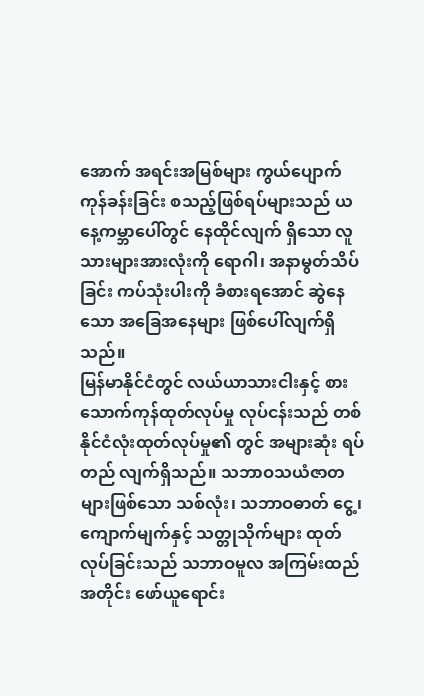အောက် အရင်းအမြစ်များ ကွယ်ပျောက် ကုန်ခန်းခြင်း စသည့်ဖြစ်ရပ်များသည် ယနေ့ကမ္ဘာပေါ်တွင် နေထိုင်လျက် ရှိသော လူသားများအားလုံးကို ရောဂါ၊ အနာမွတ်သိပ်ခြင်း ကပ်သုံးပါးကို ခံစားရအောင် ဆွဲနေသော အခြေအနေများ ဖြစ်ပေါ်လျက်ရှိသည်။
မြန်မာနိုင်ငံတွင် လယ်ယာသားငါးနှင့် စားသောက်ကုန်ထုတ်လုပ်မှု လုပ်ငန်းသည် တစ်နိုင်ငံလုံးထုတ်လုပ်မှု၏ တွင် အများဆုံး ရပ်တည် လျက်ရှိသည်။ သဘာဝသယံဇာတများဖြစ်သော သစ်လုံး၊ သဘာဝဓာတ် ငွေ့၊ ကျောက်မျက်နှင့် သတ္တုသိုက်များ ထုတ်လုပ်ခြင်းသည် သဘာဝမူလ အကြမ်းထည်အတိုင်း ဖော်ယူရောင်း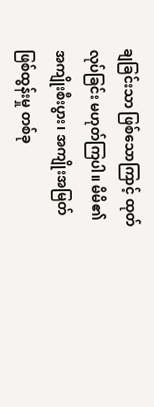ချခြင်းသာ ဖြစ်သောကြာင့် ထုတ် လုပ်ခြင်း မဟုတ်ကြပါ။ မိမိ၏ အကျိုးစီးပွား၊ အကျိုးအမြတ်ဖြစ်ထွန်းမှု တစ်ခု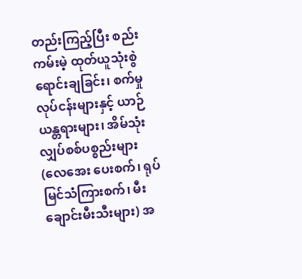တည်းကြည့်ပြီး စည်းကမ်းမဲ့ ထုတ်ယူသုံးစွဲရောင်းချခြင်း၊ စက်မှု လုပ်ငန်းများနှင့် ယာဉ်ယန္တရားများ၊ အိမ်သုံးလျှပ်စစ်ပစ္စည်းများ (လေအေး ပေးစက်၊ ရုပ်မြင်သံကြားစက်၊ မီးချောင်းမီးသီးများ) အ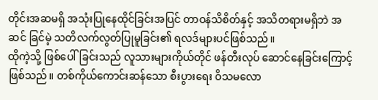တိုင်းအဆမရှိ အသုံးပြုနေထိုင်ခြင်းအပြင် တာဝန်သိစိတ်နှင့် အသိတရားမရှိဘဲ အဆင် ခြင်မဲ့ သတိလက်လွတ်ပြုမူခြင်း၏ ရလဒ်များပင်ဖြစ်သည်။
ထိုကဲ့သို့ ဖြစ်ပေါ်ခြင်းသည် လူသားများကိုယ်တိုင် ဖန်တီးလုပ် ဆောင်နေခြင်းကြောင့်ဖြစ်သည်။ တစ်ကိုယ်ကောင်းဆန်သော စီးပွားရေး ဝိသမလော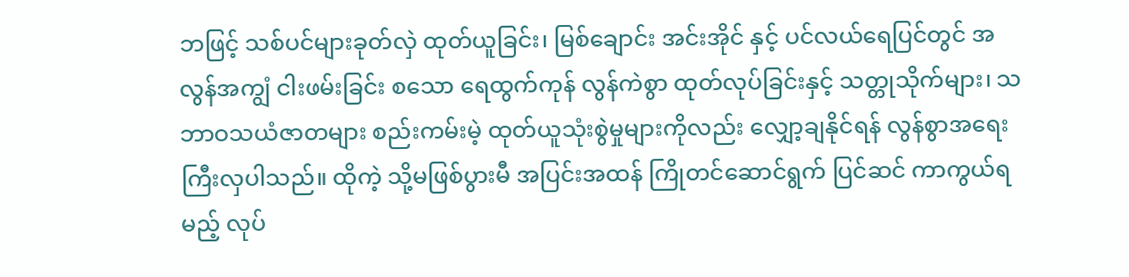ဘဖြင့် သစ်ပင်များခုတ်လှဲ ထုတ်ယူခြင်း၊ မြစ်ချောင်း အင်းအိုင် နှင့် ပင်လယ်ရေပြင်တွင် အလွန်အကျွံ ငါးဖမ်းခြင်း စသော ရေထွက်ကုန် လွန်ကဲစွာ ထုတ်လုပ်ခြင်းနှင့် သတ္တုသိုက်များ၊ သဘာဝသယံဇာတများ စည်းကမ်းမဲ့ ထုတ်ယူသုံးစွဲမှုများကိုလည်း လျှော့ချနိုင်ရန် လွန်စွာအရေး ကြီးလှပါသည်။ ထိုကဲ့ သို့မဖြစ်ပွားမီ အပြင်းအထန် ကြိုတင်ဆောင်ရွက် ပြင်ဆင် ကာကွယ်ရမည့် လုပ်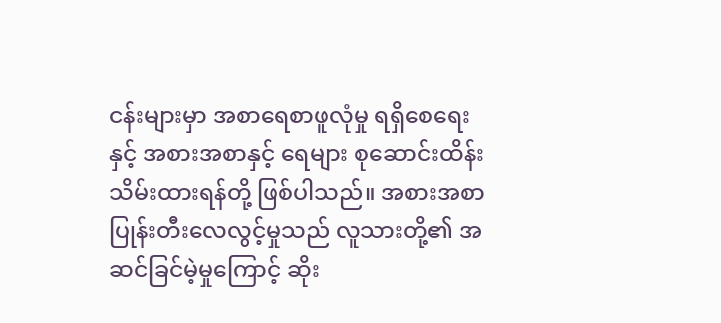ငန်းများမှာ အစာရေစာဖူလုံမှု ရရှိစေရေးနှင့် အစားအစာနှင့် ရေများ စုဆောင်းထိန်းသိမ်းထားရန်တို့ ဖြစ်ပါသည်။ အစားအစာ ပြုန်းတီးလေလွင့်မှုသည် လူသားတို့၏ အဆင်ခြင်မဲ့မှုကြောင့် ဆိုး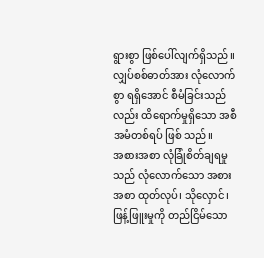ရွားစွာ ဖြစ်ပေါ်လျက်ရှိသည်။ လျှပ်စစ်ဓာတ်အား လုံလောက်စွာ ရရှိအောင် စီမံခြင်းသည်လည်း ထိရောက်မှုရှိသော အစီအမံတစ်ရပ် ဖြစ် သည်။
အစားအစာ လုံခြုံစိတ်ချရမှုသည် လုံလောက်သော အစားအစာ ထုတ်လုပ်၊ သိုလှောင်၊ ဖြန့်ဖြူးမှုကို တည်ငြိမ်သော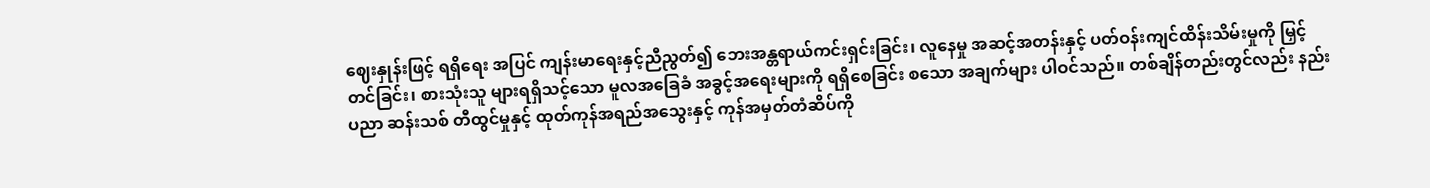ဈေးနှုန်းဖြင့် ရရှိရေး အပြင် ကျန်းမာရေးနှင့်ညီညွတ်၍ ဘေးအန္တရာယ်ကင်းရှင်းခြင်း၊ လူနေမှု အဆင့်အတန်းနှင့် ပတ်ဝန်းကျင်ထိန်းသိမ်းမှုကို မြှင့်တင်ခြင်း၊ စားသုံးသူ များရရှိသင့်သော မူလအခြေခံ အခွင့်အရေးများကို ရရှိစေခြင်း စသော အချက်များ ပါဝင်သည်။ တစ်ချိန်တည်းတွင်လည်း နည်းပညာ ဆန်းသစ် တီထွင်မှုနှင့် ထုတ်ကုန်အရည်အသွေးနှင့် ကုန်အမှတ်တံဆိပ်ကို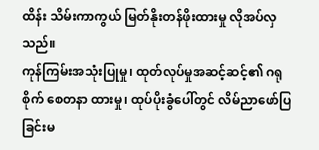ထိန်း သိမ်းကာကွယ် မြတ်နိုးတန်ဖိုးထားမှု လိုအပ်လှသည်။
ကုန်ကြမ်းအသုံးပြုမှု၊ ထုတ်လုပ်မှုအဆင့်ဆင့်၏ ဂရုစိုက် စေတနာ ထားမှု၊ ထုပ်ပိုးခွံပေါ်တွင် လိမ်ညာဖော်ပြခြင်းမ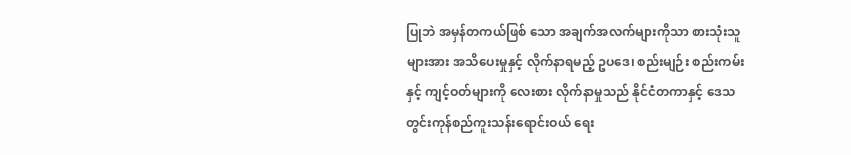ပြုဘဲ အမှန်တကယ်ဖြစ် သော အချက်အလက်များကိုသာ စားသုံးသူများအား အသိပေးမှုနှင့် လိုက်နာရမည့် ဥပဒေ၊ စည်းမျဉ်း စည်းကမ်းနှင့် ကျင့်ဝတ်များကို လေးစား လိုက်နာမှုသည် နိုင်ငံတကာနှင့် ဒေသတွင်းကုန်စည်ကူးသန်းရောင်းဝယ် ရေး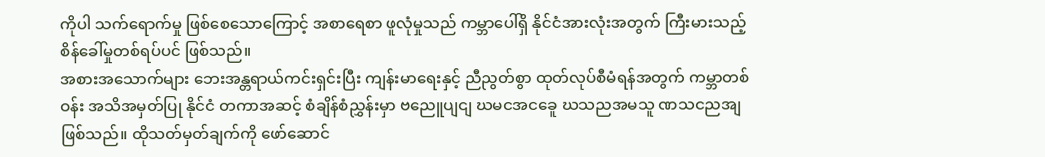ကိုပါ သက်ရောက်မှု ဖြစ်စေသောကြောင့် အစာရေစာ ဖူလုံမှုသည် ကမ္ဘာပေါ်ရှိ နိုင်ငံအားလုံးအတွက် ကြီးမားသည့် စိန်ခေါ်မှုတစ်ရပ်ပင် ဖြစ်သည်။
အစားအသောက်များ ဘေးအန္တရာယ်ကင်းရှင်းပြီး ကျန်းမာရေးနှင့် ညီညွတ်စွာ ထုတ်လုပ်စီမံရန်အတွက် ကမ္ဘာတစ်ဝန်း အသိအမှတ်ပြု နိုင်ငံ တကာအဆင့် စံချိန်စံညွှန်းမှာ ဗညေူပျငျ ဃမငအငခေူ ဃသညအမသူ ဏသငညအျ ဖြစ်သည်။ ထိုသတ်မှတ်ချက်ကို ဖော်ဆောင်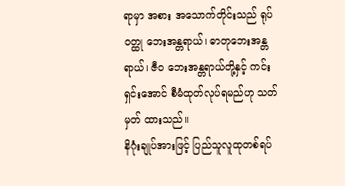ရာမှာ အစား အသောက်တိုင်းသည် ရုပ်ဝတ္ထု ဘေးအန္တရာယ်၊ ဓာတုဘေးအန္တရာယ်၊ ဇီဝ ဘေးအန္တရာယ်တို့နှင့် ကင်းရှင်းအောင် စီမံထုတ်လုပ်ရမည်ဟု သတ်မှတ် ထားသည်။
နိဂုံးချုပ်အားဖြင့် ပြည်သူလူထုတစ်ရပ်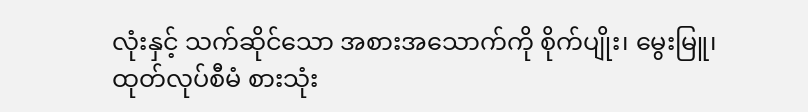လုံးနှင့် သက်ဆိုင်သော အစားအသောက်ကို စိုက်ပျိုး၊ မွေးမြူ၊ ထုတ်လုပ်စီမံ စားသုံး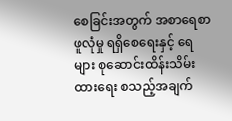စေခြင်းအတွက် အစာရေစာဖူလုံမှု ရရှိစေရေးနှင့် ရေများ စုဆောင်းထိန်းသိမ်းထားရေး စသည့်အချက်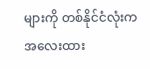များကို တစ်နိုင်ငံလုံးက အလေးထား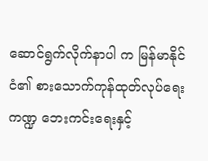ဆောင်ရွက်လိုက်နာပါ က မြန်မာနိုင်ငံ၏ စားသောက်ကုန်ထုတ်လုပ်ရေးကဏ္ဍ ဘေးကင်းရေးနှင့်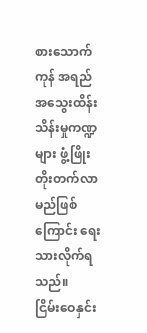စားသောက်ကုန် အရည်အသွေးထိန်းသိန်းမှုကဏ္ဍများ ဖွံ့ဖြိုးတိုးတက်လာ မည်ဖြစ်ကြောင်း ရေးသားလိုက်ရသည်။
ငြိမ်းဝေနှင်း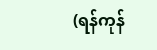(ရန်ကုန်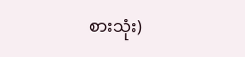စားသုံး)